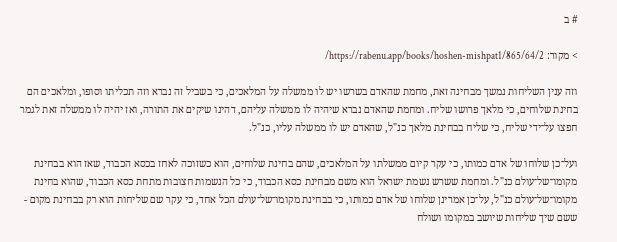# ב

> מקור: https://rabenu.app/books/hoshen-mishpat1/865/64/2/

וזה ענין השליחות נמשך מבחינה זאת, מחמת שהאדם בשרשו יש לו ממשלה על המלאכים, כי בשביל זה נברא וזה תכליתו וסופו, ומלאכים הם בחינת שלוחים, כי מלאך פרושו שליח. ומחמת שהאדם נברא שיהיה לו ממשלה עליהם, דהינו שיקים את התורה, ואז יהיה לו ממשלה זאת לגמר חפצו על־ידי שליח, כי שליח בבחינת מלאך כנ"ל, שהאדם יש לו ממשלה עליו, כנ"ל.

ועל־כן שלוחו של אדם כמותו, כי עקר קיום ממשלתו על המלאכים, שהם בחינת שלוחים, הוא כשזוכה לאחז בכסא הכבוד, שאז הוא בבחינת מקומו־של־עולם כנ"ל. ומחמת ששרש נשמת ישראל הוא משם מבחינת כסא הכבוד, כי כל הנשמות חצובות מתחת כסא הכבוד, שהוא בחינת מקומו־של־עולם כנ"ל, על־כן אמרינן שלוחו של אדם כמותו, כי בבחינת מקומו־של־עולם הכל אחד, כי עקר שם שליחות הוא רק בבחינת מקום - ששם שיך שליחות שיושב במקומו ושולח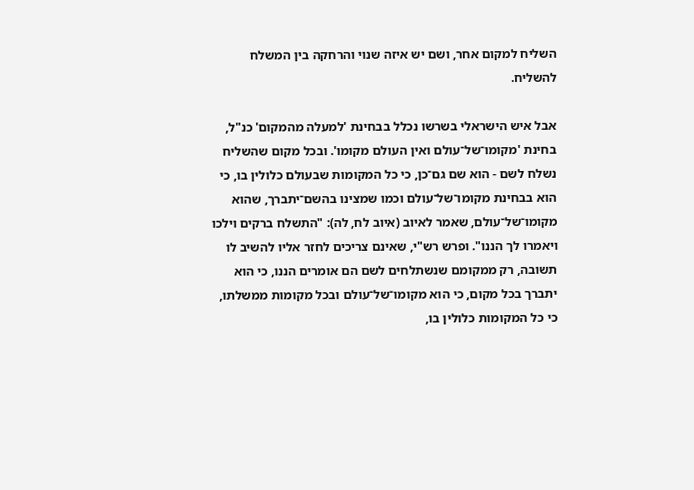השליח למקום אחר, ושם יש איזה שנוי והרחקה בין המשלח להשליח.

אבל איש הישראלי בשרשו נכלל בבחינת 'למעלה מהמקום' כנ"ל, בחינת 'מקומו־של־עולם ואין העולם מקומו'. ובכל מקום שהשליח נשלח לשם - הוא שם גם־כן, כי כל המקומות שבעולם כלולין בו, כי הוא בבחינת מקומו־של־עולם וכמו שמצינו בהשם־יתברך, שהוא מקומו־של־עולם, שאמר לאיוב (איוב לח, לה): "התשלח ברקים וילכו ויאמרו לך הננו". ופרש רש"י, שאינם צריכים לחזר אליו להשיב לו תשובה, רק ממקומם שנשתלחים לשם הם אומרים הננו, כי הוא יתברך בכל מקום, כי הוא מקומו־של־עולם ובכל מקומות ממשלתו, כי כל המקומות כלולין בו,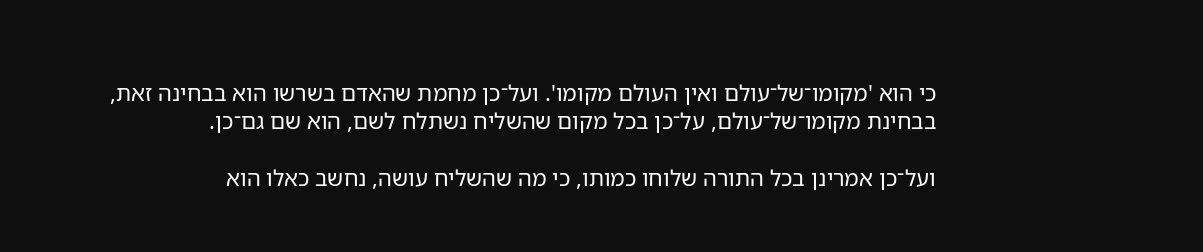כי הוא 'מקומו־של־עולם ואין העולם מקומו'. ועל־כן מחמת שהאדם בשרשו הוא בבחינה זאת, בבחינת מקומו־של־עולם, על־כן בכל מקום שהשליח נשתלח לשם, הוא שם גם־כן.

ועל־כן אמרינן בכל התורה שלוחו כמותו, כי מה שהשליח עושה, נחשב כאלו הוא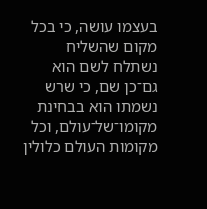בעצמו עושה, כי בכל מקום שהשליח נשתלח לשם הוא גם־כן שם, כי שרש נשמתו הוא בבחינת מקומו־של־עולם, וכל מקומות העולם כלולין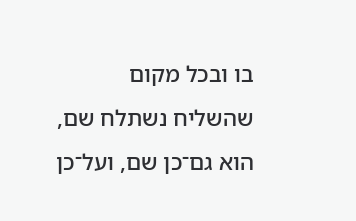בו ובכל מקום שהשליח נשתלח שם, הוא גם־כן שם, ועל־כן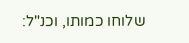שלוחו כמותו, וכנ"ל: